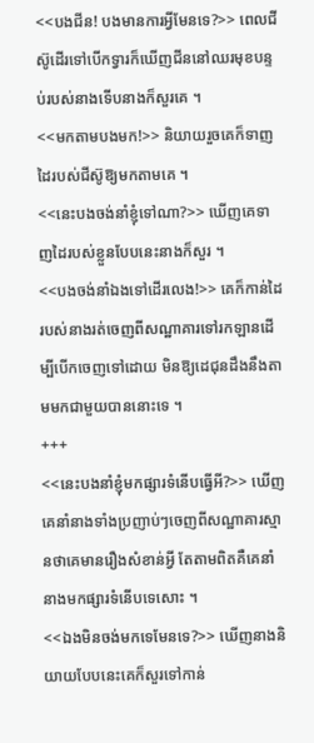<<បងជីន! បងមានការអី្វមែនទេ?>> ពេលជីស៊ូដើរទៅបើកទ្វារក៏ឃើញជីននៅឈរមុខបន្ទប់របស់នាងទើបនាងក៏សួរគេ ។
<<មកតាមបងមក!>> និយាយរួចគេក៏ទាញដៃរបស់ជីស៊ូឱ្យមកតាមគេ ។
<<នេះបងចង់នាំខ្ញុំទៅណា?>> ឃើញគេទាញដៃរបស់ខ្លួនបែបនេះនាងក៏សួរ ។
<<បងចង់នាំឯងទៅដើរលេង!>> គេក៏កាន់ដៃរបស់នាងរត់ចេញពីសណ្ឋាគារទៅរកឡានដើម្បីបើកចេញទៅដោយ មិនឱ្យដេជុនដឹងនឹងតាមមកជាមួយបាននោះទេ ។
+++
<<នេះបងនាំខ្ញុំមកផ្សារទំនើបធ្វើអី?>> ឃើញគេនាំនាងទាំងប្រញាប់ៗចេញពីសណ្ឋាគារស្មានថាគេមានរឿងសំខាន់អ្វី តែតាមពិតគឺគេនាំនាងមកផ្សារទំនើបទេសោះ ។
<<ឯងមិនចង់មកទេមែនទេ?>> ឃើញនាងនិយាយបែបនេះគេក៏សួរទៅកាន់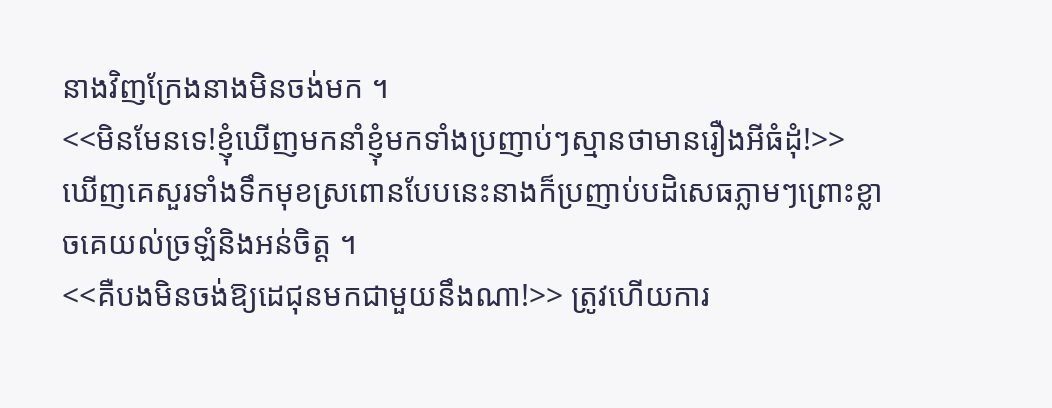នាងវិញក្រែងនាងមិនចង់មក ។
<<មិនមែនទេ!ខ្ញុំឃើញមកនាំខ្ញុំមកទាំងប្រញាប់ៗស្មានថាមានរឿងអីធំដុំ!>> ឃើញគេសួរទាំងទឹកមុខស្រពោនបែបនេះនាងក៏ប្រញាប់បដិសេធភ្លាមៗព្រោះខ្លាចគេយល់ច្រឡំនិងអន់ចិត្ត ។
<<គឺបងមិនចង់ឱ្យដេជុនមកជាមួយនឹងណា!>> ត្រូវហើយការ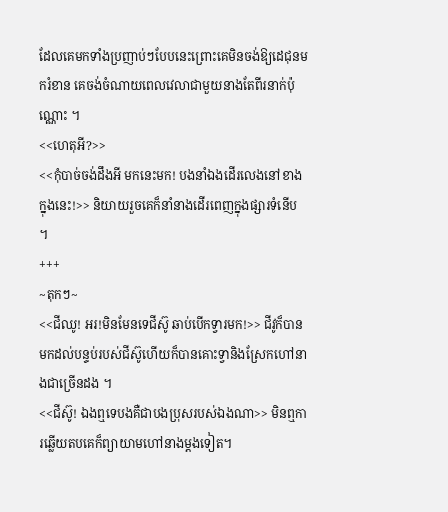ដែលគេមកទាំងប្រញាប់ៗបែបនេះព្រោះគេមិនចង់ឱ្យដេជុនមករំខាន គេចង់ចំណាយពេលវេលាជាមួយនាងតែពីរនាក់ប៉ុណ្ណោះ ។
<<ហេតុអី?>>
<<កុំបាច់ចង់ដឹងអី មកនេះមក! បងនាំឯងដើរលេងនៅខាងក្នុងនេះ!>> និយាយរួចគេក៏នាំនាងដើរពេញក្នុងផ្សារទំនើប ។
+++
~តុកៗ~
<<ជីឈូ! អរ!មិនមែនទេជីស៊ូ ឆាប់បើកទ្វារមក!>> ជីវូក៏បានមកដល់បន្ទប់របស់ជីស៊ូហើយក៏បានគោះទ្វានិងស្រែកហៅនាងជាច្រើនដង ។
<<ជីស៊ូ! ឯងឮទេបងគឺជាបងប្រុសរបស់ឯងណា>> មិនឮការឆ្លើយតបគេក៏ព្យាយាមហៅនាងម្ដងទៀត។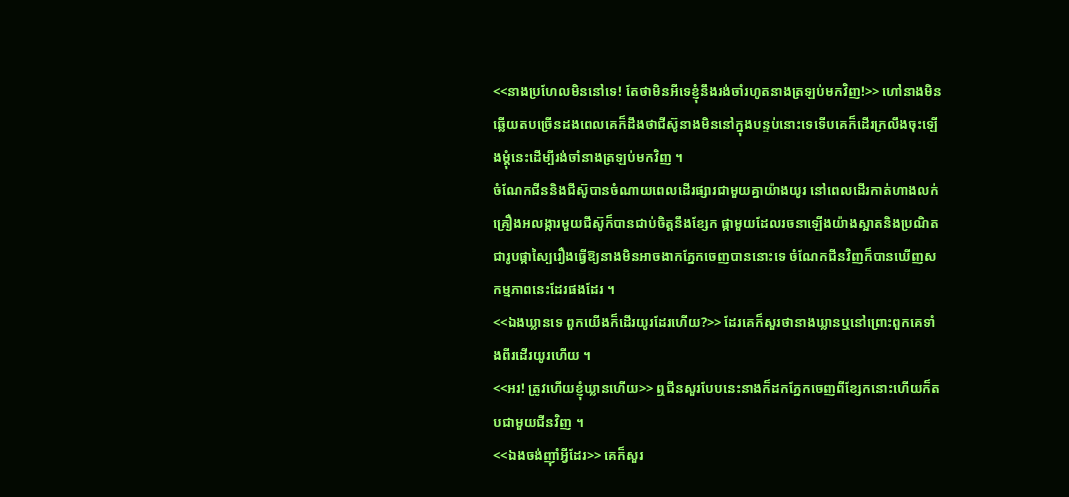<<នាងប្រហែលមិននៅទេ! តែថាមិនអីទេខ្ញុំនឹងរង់ចាំរហូតនាងត្រឡប់មកវិញ!>> ហៅនាងមិនឆ្លើយតបច្រើនដងពេលគេក៏ដឹងថាជីស៊ូនាងមិននៅក្នុងបន្ទប់នោះទេទើបគេក៏ដើរក្រលឹងចុះឡើងម្ដុំនេះដើម្បីរង់ចាំនាងត្រឡប់មកវិញ ។
ចំណែកជីននិងជីស៊ូបានចំណាយពេលដើរផ្សារជាមួយគ្នាយ៉ាងយូរ នៅពេលដើរកាត់ហាងលក់គ្រឿងអលង្ការមួយជីស៊ូក៏បានជាប់ចិត្តនឹងខ្សែក ផ្កាមួយដែលរចនាឡើងយ៉ាងស្អាតនិងប្រណិតជារូបផ្កាស្បៃរឿងធ្វើឱ្យនាងមិនអាចងាកភ្នែកចេញបាននោះទេ ចំណែកជីនវិញក៏បានឃើញសកម្មភាពនេះដែរផងដែរ ។
<<ឯងឃ្លានទេ ពួកយើងក៏ដើរយូរដែរហើយ?>> ដែរគេក៏សួរថានាងឃ្លានឬនៅព្រោះពួកគេទាំងពីរដើរយូរហើយ ។
<<អរ! ត្រូវហើយខ្ញុំឃ្លានហើយ>> ឮជីនសួរបែបនេះនាងក៏ដកភ្នែកចេញពីខ្សែកនោះហើយក៏តបជាមួយជីនវិញ ។
<<ឯងចង់ញុាំអ្វីដែរ>> គេក៏សួរ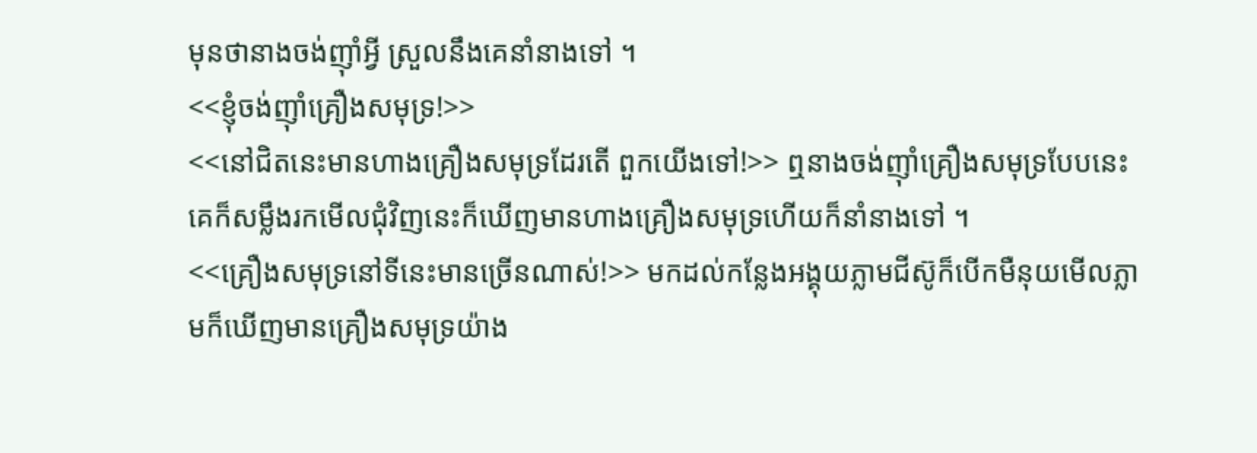មុនថានាងចង់ញុាំអ្វី ស្រួលនឹងគេនាំនាងទៅ ។
<<ខ្ញុំចង់ញុាំគ្រឿងសមុទ្រ!>>
<<នៅជិតនេះមានហាងគ្រឿងសមុទ្រដែរតើ ពួកយើងទៅ!>> ឮនាងចង់ញុាំគ្រឿងសមុទ្របែបនេះគេក៏សម្លឹងរកមើលជុំវិញនេះក៏ឃើញមានហាងគ្រឿងសមុទ្រហើយក៏នាំនាងទៅ ។
<<គ្រឿងសមុទ្រនៅទីនេះមានច្រើនណាស់!>> មកដល់កន្លែងអង្គុយភ្លាមជីស៊ូក៏បើកមឺនុយមើលភ្លាមក៏ឃើញមានគ្រឿងសមុទ្រយ៉ាង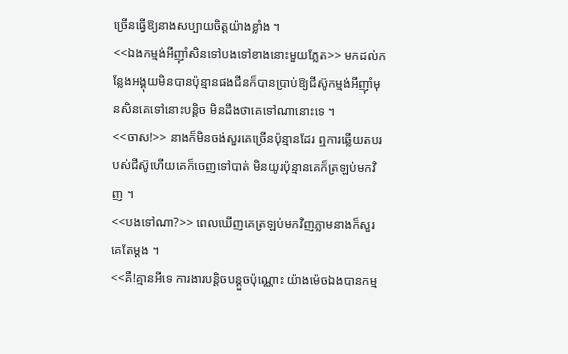ច្រើនធ្វើឱ្យនាងសប្បាយចិត្តយ៉ាងខ្លាំង ។
<<ឯងកម្មង់អីញុាំសិនទៅបងទៅខាងនោះមួយភ្លែត>> មកដល់កន្លែងអង្គុយមិនបានប៉ុន្មានផងជីនក៏បានប្រាប់ឱ្យជីស៊ូកម្មង់អីញុាំមុនសិនគេទៅនោះបន្តិច មិនដឹងថាគេទៅណានោះទេ ។
<<ចាស!>> នាងក៏មិនចង់សួរគេច្រើនប៉ុន្មានដែរ ឮការឆ្លើយតបរបស់ជីស៊ូហើយគេក៏ចេញទៅបាត់ មិនយូរប៉ុន្មានគេក៏ត្រឡប់មកវិញ ។
<<បងទៅណា?>> ពេលឃើញគេត្រឡប់មកវិញភ្លាមនាងក៏សួរគេតែម្ដង ។
<<គឺ!គ្មានអីទេ ការងារបន្តិចបន្តួចប៉ុណ្ណោះ យ៉ាងម៉េចឯងបានកម្ម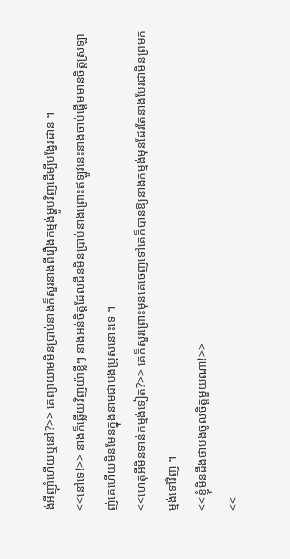ង់អីញុាំហើយឬនៅ?>> គេព្យាយាមមិនប្រាប់នាងក៏សួរនាងពីរឿងកម្មង់ម្ហូបវិញដើម្បីបង្វែរដាន ។
<<នៅទេ!>> នាងក៏ឆ្លើយវិញយ៉ាខ្លីៗ នាងអន់ចិត្តដែលជីនមិនប្រាប់នាងព្រោះឥឡូវនេះនាងចាប់ផ្ដើមមានចិត្តស្រឡាញ់គេហើយមិនមែនក្នុងនាមជាបងប្រុសនោះទេ ។
<<ហេតុអីមិនទាន់កម្មង់ទៀត?>> គេក៏សួរព្រោះមុនគេចេញទៅគេក៏បានឱ្យនាងកម្មង់មុនដែរតែនាងបែរជាមិនព្រមកម្មង់ទៅវិញ ។
<<ខ្ញុំមិនដឹងថាបងចូលចិត្តមួយណា!>>
<<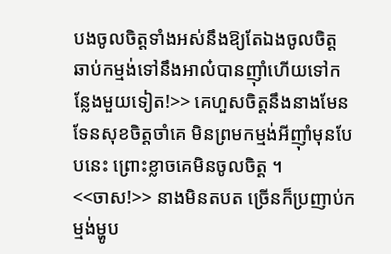បងចូលចិត្តទាំងអស់នឹងឱ្យតែឯងចូលចិត្ត ឆាប់កម្មង់ទៅនឹងអាល៎បានញុាំហើយទៅកន្លែងមួយទៀត!>> គេហួសចិត្តនឹងនាងមែនទែនសុខចិត្តចាំគេ មិនព្រមកម្មង់អីញុាំមុនបែបនេះ ព្រោះខ្លាចគេមិនចូលចិត្ត ។
<<ចាស!>> នាងមិនតបត ច្រើនក៏ប្រញាប់កម្មង់ម្ហូប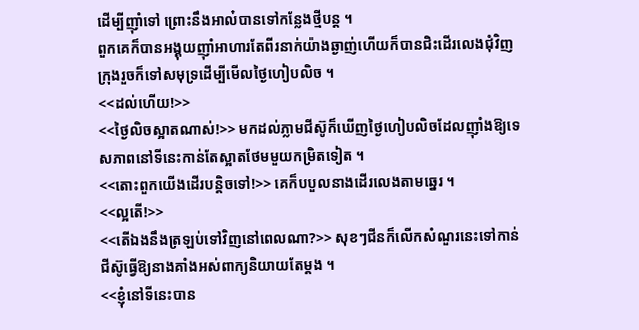ដើម្បីញុាំទៅ ព្រោះនឹងអាល៎បានទៅកន្លែងថ្មីបន្ត ។
ពួកគេក៏បានអង្គុយញុាំអាហារតែពីរនាក់យ៉ាងឆ្ងាញ់ហើយក៏បានជិះដើរលេងជុំវិញក្រុងរួចក៏ទៅសមុទ្រដើម្បីមើលថ្ងៃហៀបលិច ។
<<ដល់ហើយ!>>
<<ថ្ងៃលិចស្អាតណាស់!>> មកដល់ភ្លាមជីស៊ូក៏ឃើញថ្ងៃហៀបលិចដែលញុាំងឱ្យទេសភាពនៅទីនេះកាន់តែស្អាតថែមមួយកម្រិតទៀត ។
<<តោះពួកយើងដើរបន្តិចទៅ!>> គេក៏បបួលនាងដើរលេងតាមឆ្នេរ ។
<<ល្អតើ!>>
<<តើឯងនឹងត្រឡប់ទៅវិញនៅពេលណា?>> សុខៗជីនក៏លើកសំណួរនេះទៅកាន់ជីស៊ូធ្វើឱ្យនាងគាំងអស់ពាក្យនិយាយតែម្ដង ។
<<ខ្ញុំនៅទីនេះបាន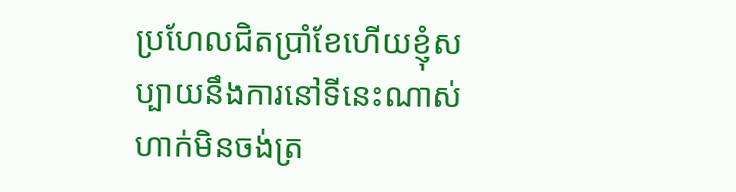ប្រហែលជិតប្រាំខែហើយខ្ញុំសប្បាយនឹងការនៅទីនេះណាស់ហាក់មិនចង់ត្រ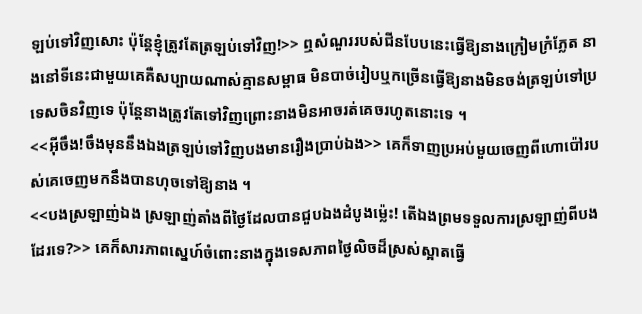ឡប់ទៅវិញសោះ ប៉ុន្តែខ្ញុំត្រូវតែត្រឡប់ទៅវិញ!>> ឮសំណួររបស់ជីនបែបនេះធ្វើឱ្យនាងក្រៀមក្រំភ្លែត នាងនៅទីនេះជាមួយគេគឺសប្បាយណាស់គ្មានសម្ពាធ មិនបាច់រៀបឬកច្រើនធ្វើឱ្យនាងមិនចង់ត្រឡប់ទៅប្រទេសចិនវិញទេ ប៉ុន្តែនាងត្រូវតែទៅវិញព្រោះនាងមិនអាចរត់គេចរហូតនោះទេ ។
<<អ៊ីចឹង!ចឹងមុននឹងឯងត្រឡប់ទៅវិញបងមានរឿងប្រាប់ឯង>> គេក៏ទាញប្រអប់មួយចេញពីហោប៉ៅរបស់គេចេញមកនឹងបានហុចទៅឱ្យនាង ។
<<បងស្រឡាញ់ឯង ស្រឡាញ់តាំងពីថ្ងៃដែលបានជួបឯងដំបូងម្ល៉េះ! តើឯងព្រមទទួលការស្រឡាញ់ពីបងដែរទេ?>> គេក៏សារភាពស្នេហ៍ចំពោះនាងក្នុងទេសភាពថ្ងៃលិចដ៏ស្រស់ស្អាតធ្វើ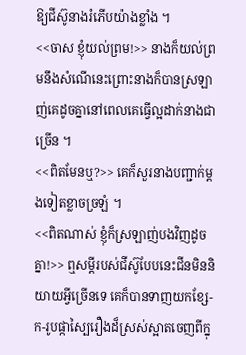ឱ្យជីស៊ូនាងរំភើបយ៉ាងខ្លាំង ។
<<ចាស ខ្ញុំយល់ព្រម!>> នាងក៏យល់ព្រមនឹងសំណើនេះព្រោះនាងក៏បានស្រឡាញ់គេដូចគ្នានៅពេលគេធ្វើល្អដាក់នាងជាច្រើន ។
<<ពិតមែនឬ?>> គេក៏សួរនាងបញ្ជាក់ម្ដងទៀតខ្លាចច្រឡំ ។
<<ពិតណាស់ ខ្ញុំក៏ស្រឡាញ់បងវិញដូចគ្នា!>> ឮសម្ដីរបស់ជីស៊ូបែបនេះជីនមិននិយាយអ្វីច្រើនទេ គេក៏បានទាញយកខ្សែ-ក-រូបផ្កាស្បៃរឿងដ៏ស្រស់ស្អាតចេញពីក្នុ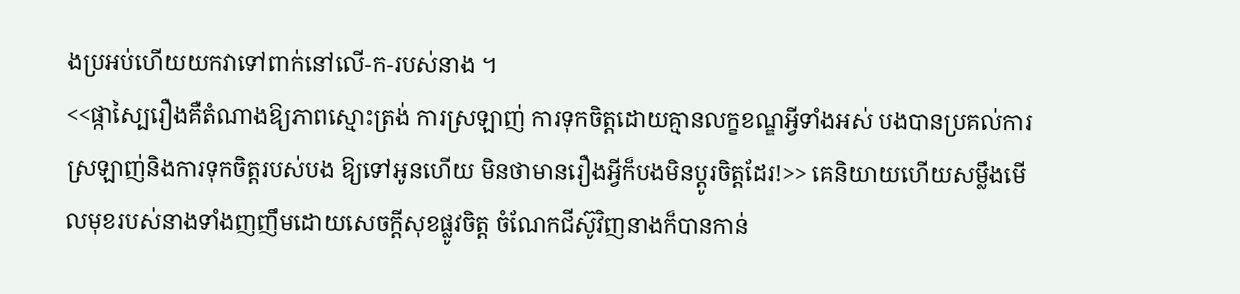ងប្រអប់ហើយយកវាទៅពាក់នៅលើ-ក-របស់នាង ។
<<ផ្កាស្បៃរឿងគឺតំណាងឱ្យភាពស្មោះត្រង់ ការស្រឡាញ់ ការទុកចិត្តដោយគ្មានលក្ខខណ្ឌអ្វីទាំងអស់ បងបានប្រគល់ការស្រឡាញ់និងការទុកចិត្តរបស់បង ឱ្យទៅអូនហើយ មិនថាមានរឿងអ្វីក៏បងមិនប្ដូរចិត្តដែរ!>> គេនិយាយហើយសម្លឹងមើលមុខរបស់នាងទាំងញញឹមដោយសេចក្ដីសុខផ្លូវចិត្ត ចំណែកជីស៊ូវិញនាងក៏បានកាន់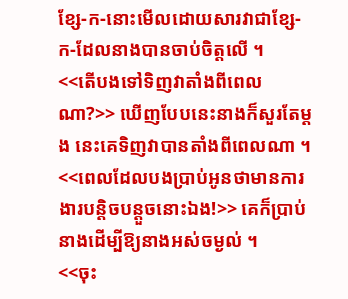ខ្សែ-ក-នោះមើលដោយសារវាជាខ្សែ-ក-ដែលនាងបានចាប់ចិត្តលើ ។
<<តើបងទៅទិញវាតាំងពីពេលណា?>> ឃើញបែបនេះនាងក៏សួរតែម្ដង នេះគេទិញវាបានតាំងពីពេលណា ។
<<ពេលដែលបងប្រាប់អូនថាមានការងារបន្តិចបន្តួចនោះឯង!>> គេក៏ប្រាប់នាងដើម្បីឱ្យនាងអស់ចម្ងល់ ។
<<ចុះ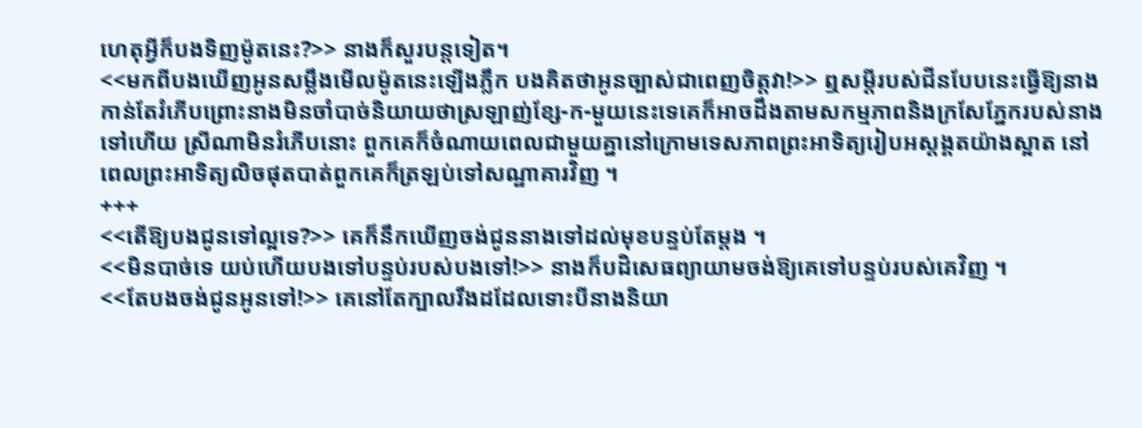ហេតុអី្វក៏បងទិញម៉ូតនេះ?>> នាងក៏សួរបន្តទៀត។
<<មកពីបងឃើញអូនសម្លឹងមើលម៉ូតនេះឡើងភ្លឹក បងគិតថាអូនច្បាស់ជាពេញចិត្តវា!>> ឮសម្តីរបស់ជីនបែបនេះធ្វើឱ្យនាងកាន់តែរំភើបព្រោះនាងមិនចាំបាច់និយាយថាស្រឡាញ់ខ្សែ-ក-មួយនេះទេគេក៏អាចដឹងតាមសកម្មភាពនិងក្រសែភ្នែករបស់នាងទៅហើយ ស្រីណាមិនរំភើបនោះ ពួកគេក៏ចំណាយពេលជាមួយគ្នានៅក្រោមទេសភាពព្រះអាទិត្យរៀបអស្ដង្គតយ៉ាងស្អាត នៅពេលព្រះអាទិត្យលិចផុតបាត់ពួកគេក៏ត្រឡប់ទៅសណ្ឋាគារវិញ ។
+++
<<តើឱ្យបងជូនទៅល្អទេ?>> គេក៏នឹកឃើញចង់ជូននាងទៅដល់មុខបន្ទប់តែម្ដង ។
<<មិនបាច់ទេ យប់ហើយបងទៅបន្ទប់របស់បងទៅ!>> នាងក៏បដិសេធព្យាយាមចង់ឱ្យគេទៅបន្ទប់របស់គេវិញ ។
<<តែបងចង់ជូនអូនទៅ!>> គេនៅតែក្បាលរឹងដដែលទោះបីនាងនិយា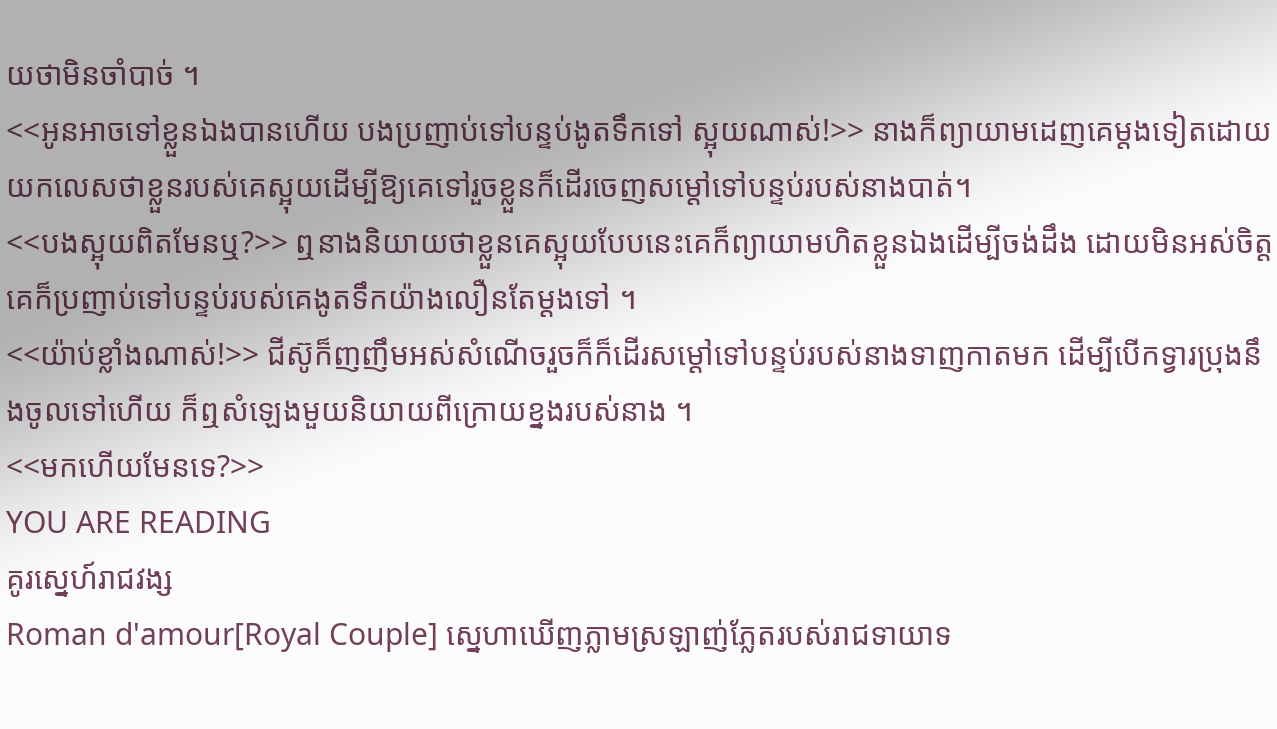យថាមិនចាំបាច់ ។
<<អូនអាចទៅខ្លួនឯងបានហើយ បងប្រញាប់ទៅបន្ទប់ងូតទឹកទៅ ស្អុយណាស់!>> នាងក៏ព្យាយាមដេញគេម្ដងទៀតដោយយកលេសថាខ្លួនរបស់គេស្អុយដើម្បីឱ្យគេទៅរួចខ្លួនក៏ដើរចេញសម្ដៅទៅបន្ទប់របស់នាងបាត់។
<<បងស្អុយពិតមែនឬ?>> ឮនាងនិយាយថាខ្លួនគេស្អុយបែបនេះគេក៏ព្យាយាមហិតខ្លួនឯងដើម្បីចង់ដឹង ដោយមិនអស់ចិត្តគេក៏ប្រញាប់ទៅបន្ទប់របស់គេងូតទឹកយ៉ាងលឿនតែម្ដងទៅ ។
<<យ៉ាប់ខ្លាំងណាស់!>> ជីស៊ូក៏ញញឹមអស់សំណើចរួចក៏ក៏ដើរសម្ដៅទៅបន្ទប់របស់នាងទាញកាតមក ដើម្បីបើកទ្វារប្រុងនឹងចូលទៅហើយ ក៏ឮសំឡេងមួយនិយាយពីក្រោយខ្នងរបស់នាង ។
<<មកហើយមែនទេ?>>
YOU ARE READING
គូរស្នេហ៍រាជវង្ស
Roman d'amour[Royal Couple] ស្នេហាឃើញភ្លាមស្រឡាញ់ភ្លែតរបស់រាជទាយាទ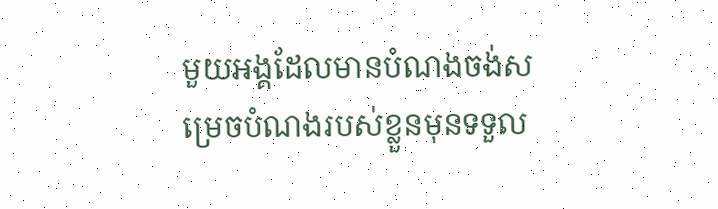មួយអង្គដែលមានបំណងចង់សម្រេចបំណងរបស់ខ្លួនមុនទទួល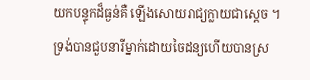យកបន្ទុកដ៏ធ្ងន់គឺ ឡើងសោយរាជ្យក្លាយជាស្ដេច ។ ទ្រង់បានជួបនារីម្នាក់ដោយចៃដន្យហើយបានស្រ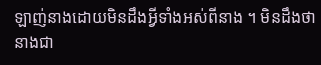ឡាញ់នាងដោយមិនដឹងអ្វីទាំងអស់ពីនាង ។ មិនដឹងថានាងជា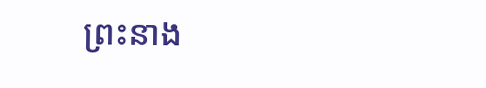ព្រះនាង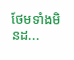ថែមទាំងមិនដ...